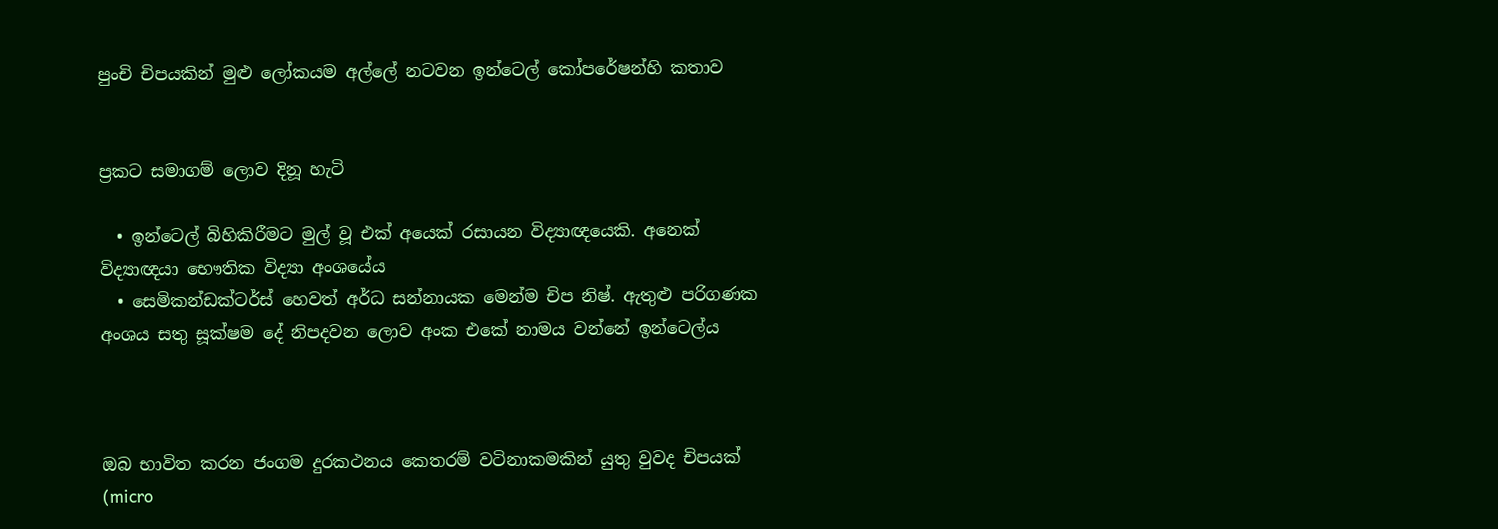පුංචි චිපයකින් මුළු ලෝකයම අල්ලේ නටවන ඉන්ටෙල් කෝපරේෂන්හි කතාව


ප්‍රකට සමාගම් ලොව දිනූ හැටි

  • ඉන්ටෙල් බිහිකිරීමට මුල් වූ එක් අයෙක් රසායන විද්‍යාඥයෙකි. අනෙක් විද්‍යාඥයා භෞතික විද්‍යා අංශයේය
  • සෙමිකන්ඩක්ටර්ස් හෙවත් අර්ධ සන්නායක මෙන්ම චිප නිෂ්. ඇතුළු පරිගණක අංශය සතු සූක්ෂම දේ නිපදවන ලොව අංක එකේ නාමය වන්නේ ඉන්ටෙල්ය



ඔබ භාවිත කරන ජංගම දුරකථනය කෙතරම් වටිනාකමකින් යුතු වුවද චිපයක් (micro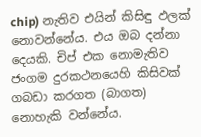chip) නැතිව එයින් කිසිඳු ඵලක් නොවන්නේය. එය ඔබ දන්නා දෙයකි. චිප් එක නොමැතිව ජංගම දුරකථනයෙහි කිසිවක් ගබඩා කරගත (බාගත) නොහැකි වන්නේය.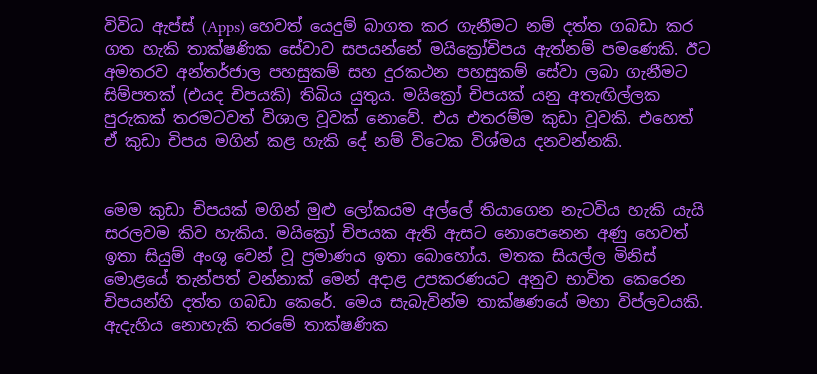විවිධ ඇප්ස් (Apps) හෙවත් යෙදුම් බාගත කර ගැනීමට නම් දත්ත ගබඩා කර ගත හැකි තාක්ෂණික සේවාව සපයන්නේ මයික්‍රෝචිපය ඇත්නම් පමණෙකි. ඊට අමතරව අන්තර්ජාල පහසුකම් සහ දුරකථන පහසුකම් සේවා ලබා ගැනීමට සිම්පතක් (එයද චිපයකි) තිබිය යුතුය. මයික්‍රෝ චිපයක් යනු අතැඟිල්ලක පුරුකක් තරමටවත් විශාල වූවක් නොවේ. එය එතරම්ම කුඩා වූවකි. එහෙත් ඒ කුඩා චිපය මගින් කළ හැකි දේ නම් විටෙක විශ්මය දනවන්නකි.


මෙම කුඩා චිපයක් මගින් මුළු ලෝකයම අල්ලේ තියාගෙන නැටවිය හැකි යැයි සරලවම කිව හැකිය. මයික්‍රෝ චිපයක ඇති ඇසට නොපෙනෙන අණු හෙවත් ඉතා සියුම් අංශු වෙන් වූ ප්‍රමාණය ඉතා බොහෝය. මතක සියල්ල මිනිස් මොළයේ තැන්පත් වන්නාක් මෙන් අදාළ උපකරණයට අනුව භාවිත කෙරෙන චිපයන්හි දත්ත ගබඩා කෙරේ. මෙය සැබැවින්ම තාක්ෂණයේ මහා විප්ලවයකි. ඇදැහිය නොහැකි තරමේ තාක්ෂණික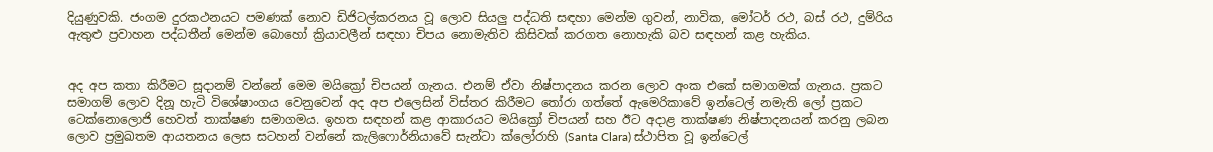දියුණුවකි. ජංගම දුරකථනයට පමණක් නොව ඩිජිටල්කරනය වූ ලොව සියලු පද්ධති සඳහා මෙන්ම ගුවන්, නාවික, මෝටර් රථ, බස් රථ, දුම්රිය ඇතුළු ප්‍රවාහන පද්ධතීන් මෙන්ම බොහෝ ක්‍රියාවලීන් සඳහා චිපය නොමැතිව කිසිවක් කරගත නොහැකි බව සඳහන් කළ හැකිය.


අද අප කතා කිරීමට සූදානම් වන්නේ මෙම මයික්‍රෝ චිපයන් ගැනය. එනම් ඒවා නිෂ්පාදනය කරන ලොව අංක එකේ සමාගමක් ගැනය. ප්‍රකට සමාගම් ලොව දිනූ හැටි විශේෂාංගය වෙනුවෙන් අද අප එලෙසින් විස්තර කිරීමට තෝරා ගත්තේ ඇමෙරිකාවේ ඉන්ටෙල් නමැති ලෝ ප්‍රකට ටෙක්නොලොජි හෙවත් තාක්ෂණ සමාගමය. ඉහත සඳහන් කළ ආකාරයට මයික්‍රෝ චිපයන් සහ ඊට අදාළ තාක්ෂණ නිෂ්පාදනයන් කරනු ලබන ලොව ප්‍රමුඛතම ආයතනය ලෙස සටහන් වන්නේ කැලිෆොර්නියාවේ සැන්ටා ක්ලෝරාහි (Santa Clara) ස්ථාපිත වූ ඉන්ටෙල්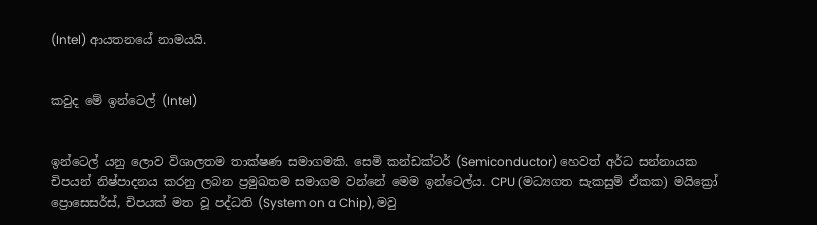(Intel) ආයතනයේ නාමයයි.


කවුද මේ ඉන්ටෙල් (Intel)


ඉන්ටෙල් යනු ලොව විශාලතම තාක්ෂණ සමාගමකි. සෙමි කන්ඩක්ටර් (Semiconductor) හෙවත් අර්ධ සන්නායක චිපයන් නිෂ්පාදනය කරනු ලබන ප්‍රමුඛතම සමාගම වන්නේ මෙම ඉන්ටෙල්ය. CPU (මධ්‍යගත සැකසුම් ඒකක) මයික්‍රෝ ප්‍රොසෙසර්ස්, චිපයක් මත වූ පද්ධති (System on a Chip), මවු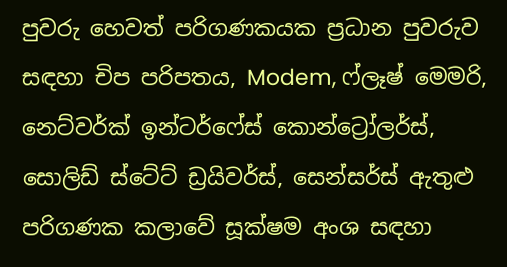පුවරු හෙවත් පරිගණකයක ප්‍රධාන පුවරුව සඳහා චිප පරිපතය, Modem, ෆ්ලෑෂ් මෙමරි, නෙට්වර්ක් ඉන්ටර්ෆේස් කොන්ට්‍රෝලර්ස්, සොලිඩ් ස්ටේට් ඩ්‍රයිවර්ස්, සෙන්සර්ස් ඇතුළු පරිගණක කලාවේ සූක්ෂම අංශ සඳහා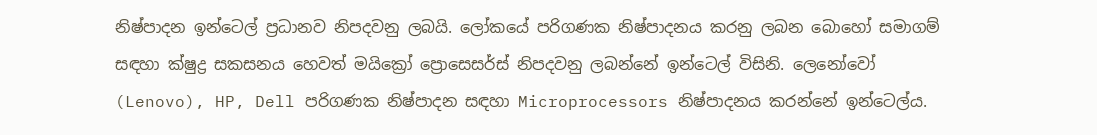නිෂ්පාදන ඉන්ටෙල් ප්‍රධානව නිපදවනු ලබයි. ලෝකයේ පරිගණක නිෂ්පාදනය කරනු ලබන බොහෝ සමාගම් සඳහා ක්ෂුද්‍ර සකසනය හෙවත් මයික්‍රෝ ප්‍රොසෙසර්ස් නිපදවනු ලබන්නේ ඉන්ටෙල් විසිනි. ලෙනෝවෝ (Lenovo), HP, Dell පරිගණක නිෂ්පාදන සඳහා Microprocessors නිෂ්පාදනය කරන්නේ ඉන්ටෙල්ය.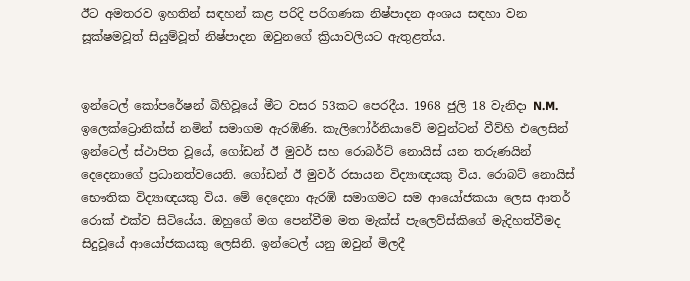ඊට අමතරව ඉහතින් සඳහන් කළ පරිදි පරිගණක නිෂ්පාදන අංශය සඳහා වන සූක්ෂමවූත් සියුම්වූත් නිෂ්පාදන ඔවුනගේ ක්‍රියාවලියට ඇතුළත්ය.


ඉන්ටෙල් කෝපරේෂන් බිහිවූයේ මීට වසර 53කට පෙරදීය. 1968 ජුලි 18 වැනිදා N.M. ඉලෙක්ට්‍රොනික්ස් නමින් සමාගම ඇරඹිණි. කැලිෆෝර්නියාවේ මවුන්ටන් වීව්හි එලෙසින් ඉන්ටෙල් ස්ථාපිත වූයේ, ගෝඩන් ඊ මුවර් සහ රොබර්ට් නොයිස් යන තරුණයින් දෙදෙනාගේ ප්‍රධානත්වයෙනි. ගෝඩන් ඊ මුවර් රසායන විද්‍යාඥයකු විය. රොබට් නොයිස් භෞතික විද්‍යාඥයකු විය. මේ දෙදෙනා ඇරඹි සමාගමට සම ආයෝජකයා ලෙස ආතර් රොක් එක්ව සිටියේය. ඔහුගේ මග පෙන්වීම මත මැක්ස් පැලෙව්ස්කිගේ මැදිහත්වීමද සිදුවූයේ ආයෝජකයකු ලෙසිනි. ඉන්ටෙල් යනු ඔවුන් මිලදී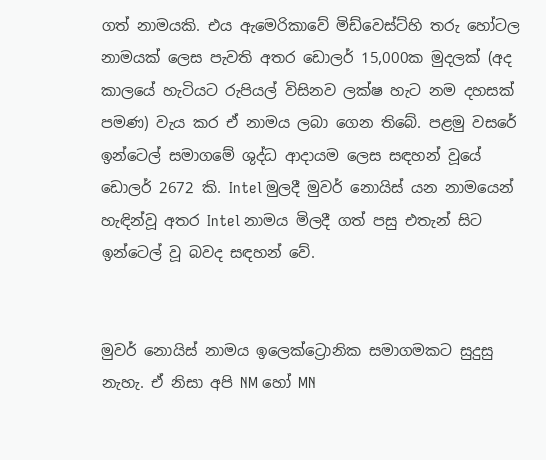ගත් නාමයකි. එය ඇමෙරිකාවේ මිඩ්වෙස්ට්හි තරු හෝටල නාමයක් ලෙස පැවති අතර ඩොලර් 15,000ක මුදලක් (අද කාලයේ හැටියට රුපියල් විසිනව ලක්ෂ හැට නම දහසක් පමණ) වැය කර ඒ නාමය ලබා ගෙන තිබේ. පළමු වසරේ ඉන්ටෙල් සමාගමේ ශුද්ධ ආදායම ලෙස සඳහන් වූයේ ඩොලර් 2672 කි. Intel මුලදී මුවර් නොයිස් යන නාමයෙන් හැඳින්වූ අතර Intel නාමය මිලදී ගත් පසු එතැන් සිට ඉන්ටෙල් වූ බවද සඳහන් වේ.


මුවර් නොයිස් නාමය ඉලෙක්ට්‍රොනික සමාගමකට සුදුසු නැහැ. ඒ නිසා අපි NM හෝ MN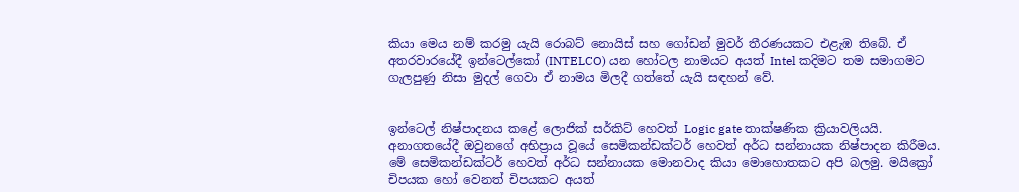කියා මෙය නම් කරමු යැයි රොබට් නොයිස් සහ ගෝඩන් මුවර් තීරණයකට එළැඹ තිබේ. ඒ අතරවාරයේදී ඉන්ටෙල්කෝ (INTELCO) යන හෝටල නාමයට අයත් Intel කදිමට තම සමාගමට ගැලපුණු නිසා මුදල් ගෙවා ඒ නාමය මිලදී ගත්තේ යැයි සඳහන් වේ.


ඉන්ටෙල් නිෂ්පාදනය කළේ ලොජික් සර්කිට් හෙවත් Logic gate තාක්ෂණික ක්‍රියාවලියයි. අනාගතයේදී ඔවුනගේ අභිප්‍රාය වූයේ සෙමිකන්ඩක්ටර් හෙවත් අර්ධ සන්නායක නිෂ්පාදන කිරීමය. මේ සෙමිකන්ඩක්ටර් හෙවත් අර්ධ සන්නායක මොනවාද කියා මොහොතකට අපි බලමු. මයික්‍රෝ චිපයක හෝ වෙනත් චිපයකට අයත්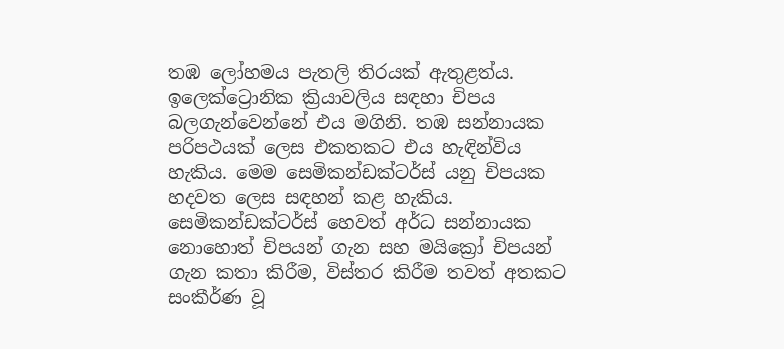තඹ ලෝහමය පැතලි තිරයක් ඇතුළත්ය. ඉලෙක්ට්‍රොනික ක්‍රියාවලිය සඳහා චිපය බලගැන්වෙන්නේ එය මගිනි. තඹ සන්නායක පරිපථයක් ලෙස එකතකට එය හැඳින්විය හැකිය. මෙම සෙමිකන්ඩක්ටර්ස් යනු චිපයක හදවත ලෙස සඳහන් කළ හැකිය. සෙමිකන්ඩක්ටර්ස් හෙවත් අර්ධ සන්නායක නොහොත් චිපයන් ගැන සහ මයික්‍රෝ චිපයන් ගැන කතා කිරීම, විස්තර කිරීම තවත් අතකට සංකීර්ණ වූ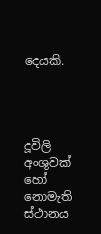දෙයකි.




දූවිලි අංශුවක් හෝ නොමැති ස්ථානය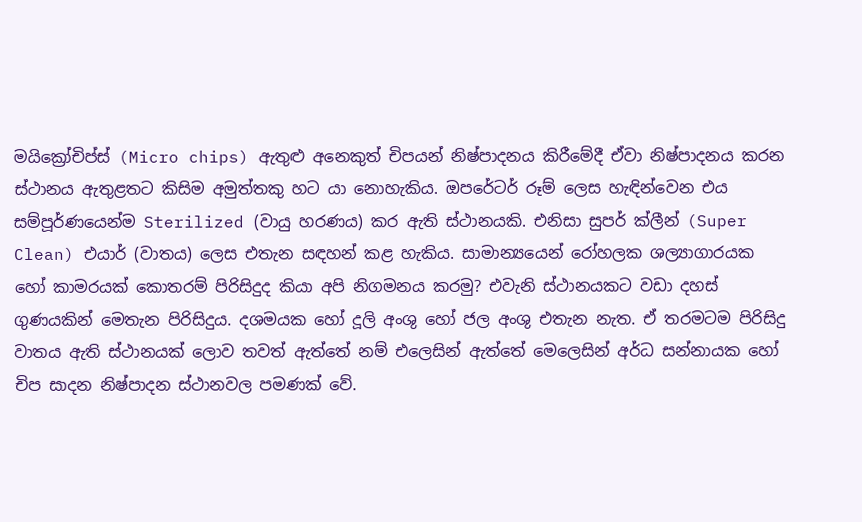මයික්‍රෝචිප්ස් (Micro chips) ඇතුළු අනෙකුත් චිපයන් නිෂ්පාදනය කිරීමේදී ඒවා නිෂ්පාදනය කරන ස්ථානය ඇතුළතට කිසිම අමුත්තකු හට යා නොහැකිය. ඔපරේටර් රූම් ලෙස හැඳින්වෙන එය සම්පූර්ණයෙන්ම Sterilized (වායු හරණය) කර ඇති ස්ථානයකි. එනිසා සුපර් ක්ලීන් (Super Clean) එයාර් (වාතය) ලෙස එතැන සඳහන් කළ හැකිය. සාමාන්‍යයෙන් රෝහලක ශල්‍යාගාරයක හෝ කාමරයක් කොතරම් පිරිසිදුද කියා අපි නිගමනය කරමු? එවැනි ස්ථානයකට වඩා දහස් ගුණයකින් මෙතැන පිරිසිදුය. දශමයක හෝ දූලි අංශු හෝ ජල අංශු එතැන නැත. ඒ තරමටම පිරිසිදු වාතය ඇති ස්ථානයක් ලොව තවත් ඇත්තේ නම් එලෙසින් ඇත්තේ මෙලෙසින් අර්ධ සන්නායක හෝ චිප සාදන නිෂ්පාදන ස්ථානවල පමණක් වේ.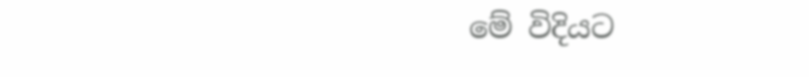මේ විදියට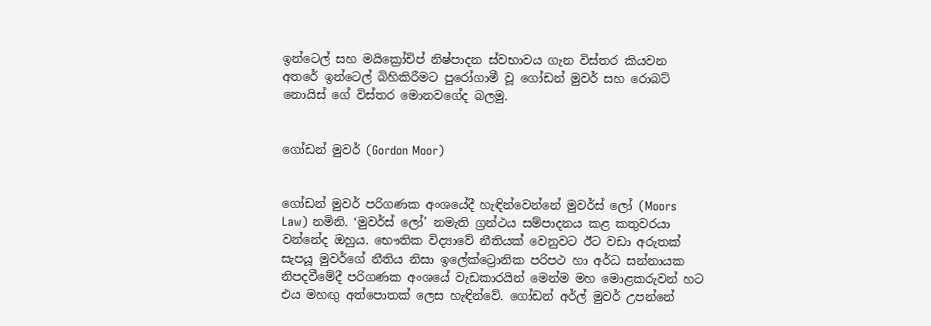ඉන්ටෙල් සහ මයික්‍රෝචිප් නිෂ්පාදන ස්වභාවය ගැන විස්තර කියවන අතරේ ඉන්ටෙල් බිහිකිරීමට පුරෝගාමී වූ ගෝඩන් මුවර් සහ රොබට් නොයිස් ගේ විස්තර මොනවගේද බලමු.


ගෝඩන් මුවර් (Gordon Moor)


ගෝඩන් මුවර් පරිගණක අංශයේදී හැඳින්වෙන්නේ මුවර්ස් ලෝ (Moors Law) නමිනි. ‘මුවර්ස් ලෝ’ නමැති ග්‍රන්ථය සම්පාදනය කළ කතුවරයා වන්නේද ඔහුය. භෞතික විද්‍යාවේ නීතියක් වෙනුවට ඊට වඩා අරුතක් සැපයූ මුවර්ගේ නීතිය නිසා ඉලේක්ට්‍රොනික පරිපථ හා අර්ධ සන්නායක නිපදවීමේදී පරිගණක අංශයේ වැඩකාරයින් මෙන්ම මහ මොළකරුවන් හට එය මහඟු අත්පොතක් ලෙස හැඳින්වේ. ගෝඩන් අර්ල් මුවර් උපන්නේ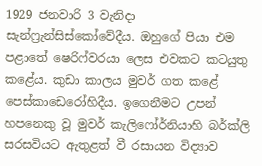1929 ජනවාරි 3 වැනිදා සැන්ෆ්‍රැන්සිස්කෝවේදීය. ඔහුගේ පියා එම පළාතේ ෂෙරිෆ්වරයා ලෙස එවකට කටයුතු කළේය. කුඩා කාලය මුවර් ගත කළේ පෙස්කාඩෙරෝහිදීය. ඉගෙනීමට උපන් හපනෙකු වූ මුවර් කැලිෆෝර්නියාහි බර්ක්ලි සරසවියට ඇතුළත් වී රසායන විද්‍යාව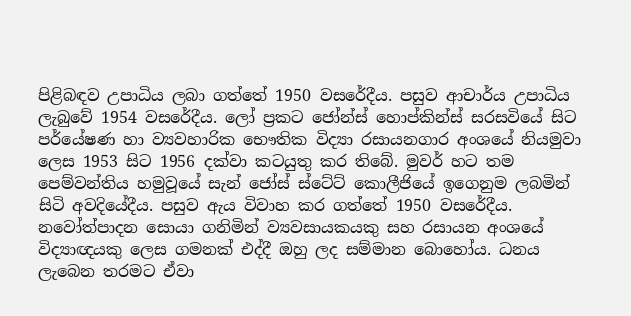පිළිබඳව උපාධිය ලබා ගත්තේ 1950 වසරේදීය. පසුව ආචාර්ය උපාධිය ලැබුවේ 1954 වසරේදීය. ලෝ ප්‍රකට ජෝන්ස් හොප්කින්ස් සරසවියේ සිට පර්යේෂණ හා ව්‍යවහාරික භෞතික විද්‍යා රසායනගාර අංශයේ නියමුවා ලෙස 1953 සිට 1956 දක්වා කටයුතු කර තිබේ. මුවර් හට තම පෙම්වන්තිය හමුවූයේ සැන් ජෝස් ස්ටේට් කොලීජියේ ඉගෙනුම ලබමින් සිටි අවදියේදීය. පසුව ඇය විවාහ කර ගත්තේ 1950 වසරේදීය. නවෝත්පාදන සොයා ගනිමින් ව්‍යවසායකයකු සහ රසායන අංශයේ විද්‍යාඥයකු ලෙස ගමනක් එද්දී ඔහු ලද සම්මාන බොහෝය. ධනය ලැබෙන තරමට ඒවා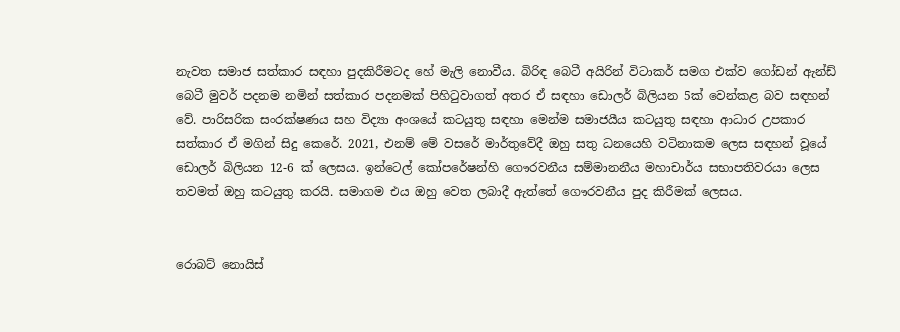නැවත සමාජ සත්කාර සඳහා පුදකිරීමටද හේ මැලි නොවීය. බිරිඳ බෙටී අයිරින් විටාකර් සමග එක්ව ගෝඩන් ඇන්ඩ් බෙටී මුවර් පදනම නමින් සත්කාර පදනමක් පිහිටුවාගත් අතර ඒ සඳහා ඩොලර් බිලියන 5ක් වෙන්කළ බව සඳහන් වේ. පාරිසරික සංරක්ෂණය සහ විද්‍යා අංශයේ කටයුතු සඳහා මෙන්ම සමාජයීය කටයුතු සඳහා ආධාර උපකාර සත්කාර ඒ මගින් සිදු කෙරේ. 2021, එනම් මේ වසරේ මාර්තුවේදී ඔහු සතු ධනයෙහි වටිනාකම ලෙස සඳහන් වූයේ ඩොලර් බිලියන 12-6 ක් ලෙසය. ඉන්ටෙල් කෝපරේෂන්හි ගෞරවනීය සම්මානනීය මහාචාර්ය සභාපතිවරයා ලෙස තවමත් ඔහු කටයුතු කරයි. සමාගම එය ඔහු වෙත ලබාදී ඇත්තේ ගෞරවනීය පුද කිරීමක් ලෙසය.


රොබට් නොයිස්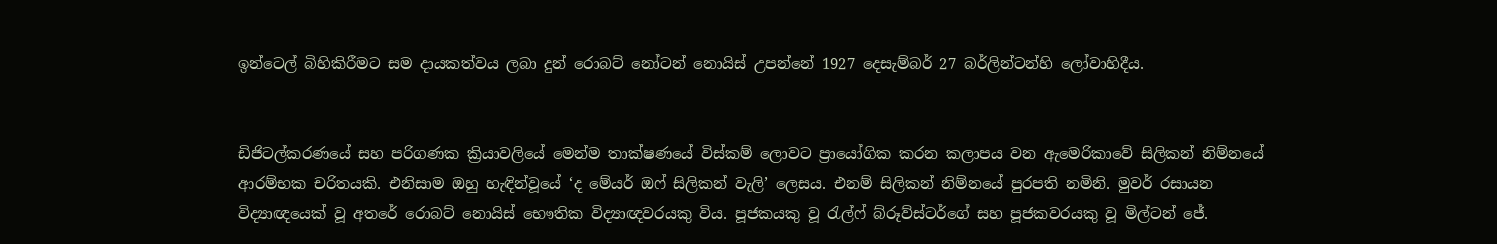ඉන්ටෙල් බිහිකිරීමට සම දායකත්වය ලබා දුන් රොබට් නෝටන් නොයිස් උපන්නේ 1927 දෙසැම්බර් 27 බර්ලින්ටන්හි ලෝවාහිදීය.


ඩිජිටල්කරණයේ සහ පරිගණක ක්‍රියාවලියේ මෙන්ම තාක්ෂණයේ විස්කම් ලොවට ප්‍රායෝගික කරන කලාපය වන ඇමෙරිකාවේ සිලිකන් නිම්නයේ ආරම්භක චරිතයකි. එනිසාම ඔහු හැඳින්වූයේ ‘ද මේයර් ඔෆ් සිලිකන් වැලි’ ලෙසය. එනම් සිලිකන් නිම්නයේ පුරපති නමිනි. මුවර් රසායන විද්‍යාඥයෙක් වූ අතරේ රොබට් නොයිස් භෞතික විද්‍යාඥවරයකු විය. පූජකයකු වූ රැල්ෆ් බ්රූව්ස්ටර්ගේ සහ පූජකවරයකු වූ මිල්ටන් ජේ.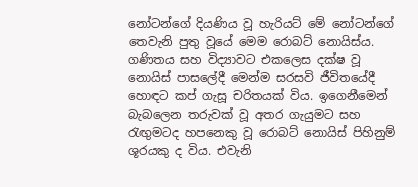නෝටන්ගේ දියණිය වූ හැරියට් මේ නෝටන්ගේ තෙවැනි පුතු වූයේ මෙම රොබට් නොයිස්ය. ගණිතය සහ විද්‍යාවට එකලෙස දක්ෂ වූ නොයිස් පාසලේදී මෙන්ම සරසවි ජීවිතයේදී හොඳට කප් ගැසූ චරිතයක් විය. ඉගෙනීමෙන් බැබලෙන තරුවක් වූ අතර ගැයුමට සහ රැඟුමටද හපනෙකු වූ රොබට් නොයිස් පිහිනුම් ශූරයකු ද විය. එවැනි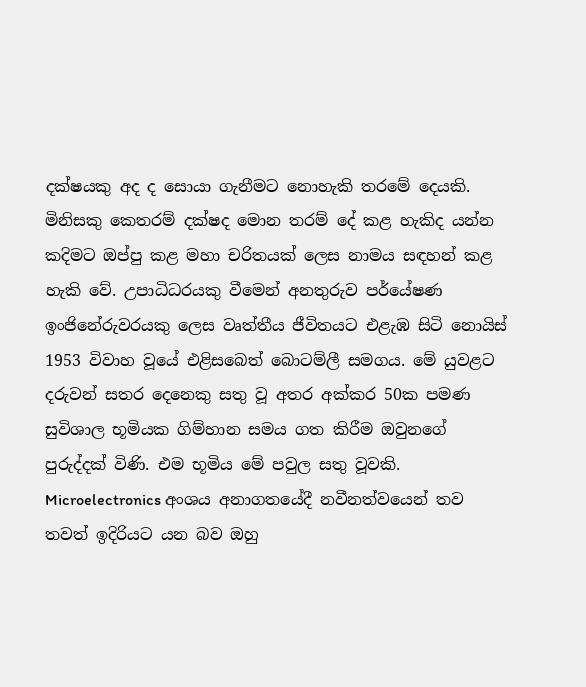දක්ෂයකු අද ද සොයා ගැනීමට නොහැකි තරමේ දෙයකි. මිනිසකු කෙතරම් දක්ෂද මොන තරම් දේ කළ හැකිද යන්න කදිමට ඔප්පු කළ මහා චරිතයක් ලෙස නාමය සඳහන් කළ හැකි වේ. උපාධිධරයකු වීමෙන් අනතුරුව පර්යේෂණ ඉංජිනේරුවරයකු ලෙස වෘත්තීය ජීවිතයට එළැඹ සිටි නොයිස් 1953 විවාහ වූයේ එළිසබෙත් බොටම්ලී සමගය. මේ යුවළට දරුවන් සතර දෙනෙකු සතු වූ අතර අක්කර 50ක පමණ සුවිශාල භූමියක ගිම්හාන සමය ගත කිරීම ඔවුනගේ පුරුද්දක් විණි. එම භූමිය මේ පවුල සතු වූවකි. Microelectronics අංශය අනාගතයේදී නවීනත්වයෙන් තව තවත් ඉදිරියට යන බව ඔහු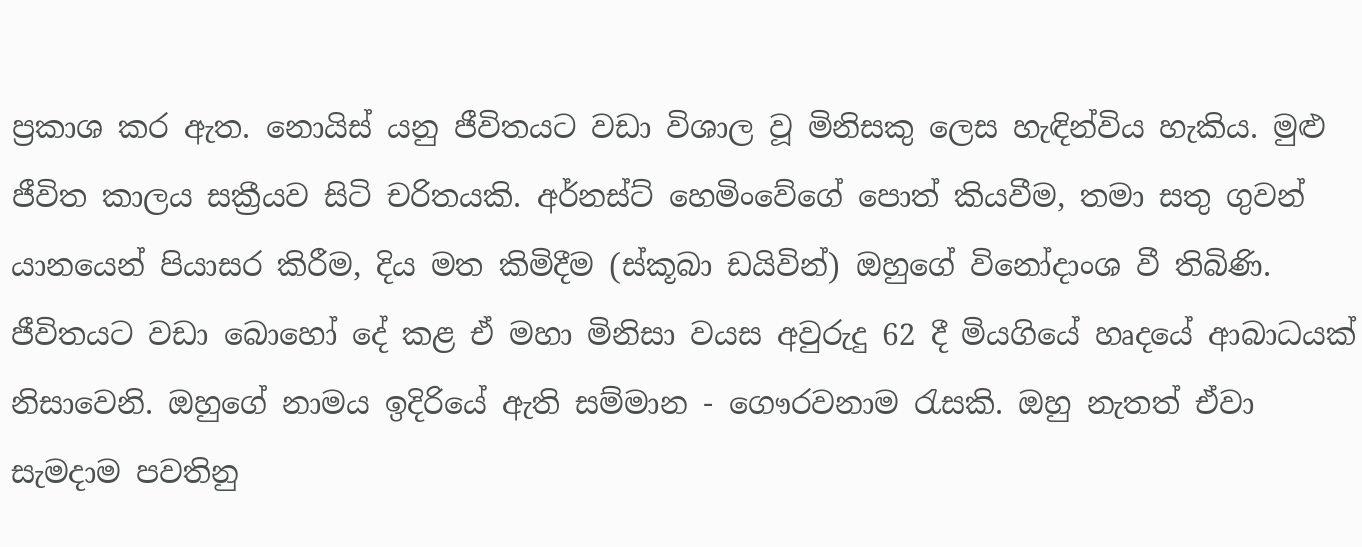ප්‍රකාශ කර ඇත. නොයිස් යනු ජීවිතයට වඩා විශාල වූ මිනිසකු ලෙස හැඳින්විය හැකිය. මුළු ජීවිත කාලය සක්‍රීයව සිටි චරිතයකි. අර්නස්ට් හෙමිංවේගේ පොත් කියවීම, තමා සතු ගුවන් යානයෙන් පියාසර කිරීම, දිය මත කිමිදීම (ස්කූබා ඩයිවින්) ඔහුගේ විනෝදාංශ වී තිබිණි. ජීවිතයට වඩා බොහෝ දේ කළ ඒ මහා මිනිසා වයස අවුරුදු 62 දී මියගියේ හෘදයේ ආබාධයක් නිසාවෙනි. ඔහුගේ නාමය ඉදිරියේ ඇති සම්මාන - ගෞරවනාම රැසකි. ඔහු නැතත් ඒවා සැමදාම පවතිනු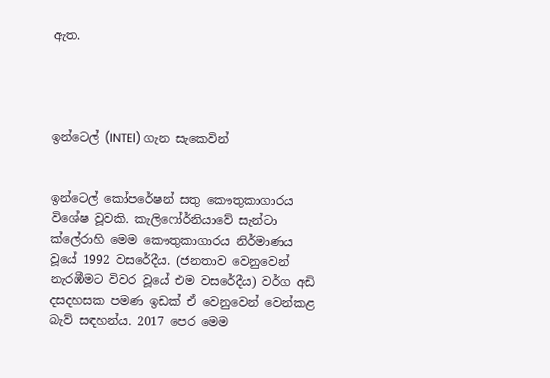ඇත.




ඉන්ටෙල් (INTEl) ගැන සැකෙවින්


ඉන්ටෙල් කෝපරේෂන් සතු කෞතුකාගාරය විශේෂ වූවකි. කැලිෆෝර්නියාවේ සැන්ටා ක්ලේරාහි මෙම කෞතුකාගාරය නිර්මාණය වූයේ 1992 වසරේදීය. (ජනතාව වෙනුවෙන් නැරඹීමට විවර වූයේ එම වසරේදීය) වර්ග අඩි දසදහසක පමණ ඉඩක් ඒ වෙනුවෙන් වෙන්කළ බැව් සඳහන්ය. 2017 පෙර මෙම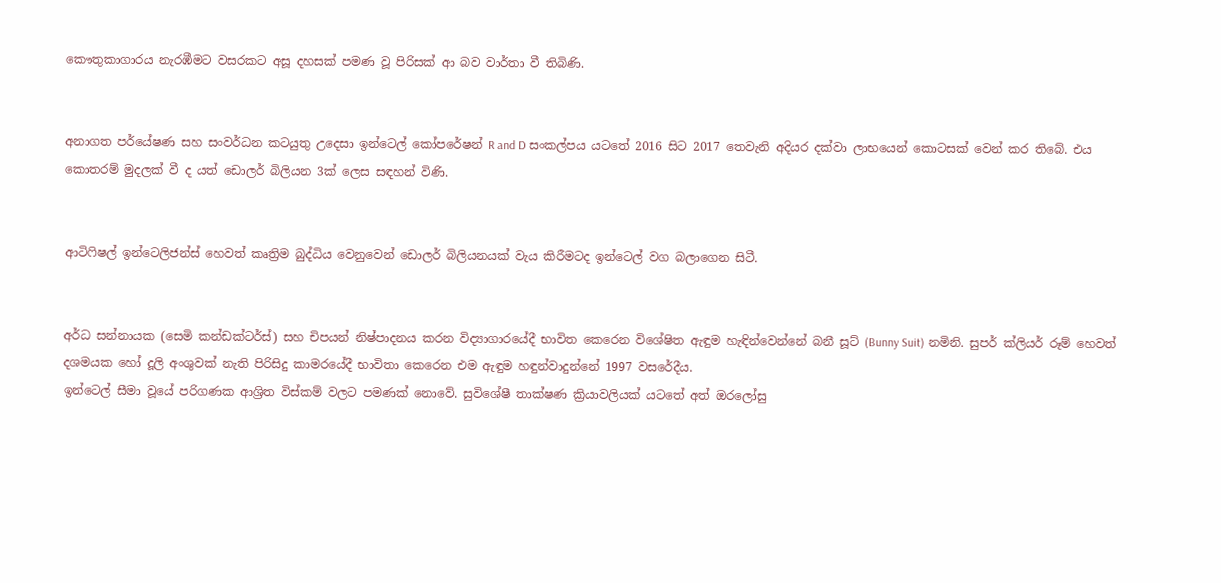කෞතුකාගාරය නැරඹීමට වසරකට අසූ දහසක් පමණ වූ පිරිසක් ආ බව වාර්තා වී තිබිණි.


අනාගත පර්යේෂණ සහ සංවර්ධන කටයුතු උදෙසා ඉන්ටෙල් කෝපරේෂන් R and D සංකල්පය යටතේ 2016 සිට 2017 තෙවැනි අදියර දක්වා ලාභයෙන් කොටසක් වෙන් කර තිබේ. එය කොතරම් මුදලක් වී ද යත් ඩොලර් බිලියන 3ක් ලෙස සඳහන් විණි.


ආටිෆිෂල් ඉන්ටෙලිජන්ස් හෙවත් කෘත්‍රිම බුද්ධිය වෙනුවෙන් ඩොලර් බිලියනයක් වැය කිරීමටද ඉන්ටෙල් වග බලාගෙන සිටී.


අර්ධ සන්නායක (සෙමි කන්ඩක්ටර්ස්) සහ චිපයන් නිෂ්පාදනය කරන විද්‍යාගාරයේදී භාවිත කෙරෙන විශේෂිත ඇඳුම හැඳින්වෙන්නේ බනී සූට් (Bunny Suit) නමිනි. සුපර් ක්ලියර් රූම් හෙවත් දශමයක හෝ දූලි අංශුවක් නැති පිරිසිදු කාමරයේදී භාවිතා කෙරෙන එම ඇඳුම හඳුන්වාදුන්නේ 1997 වසරේදීය.
ඉන්ටෙල් සීමා වූයේ පරිගණක ආශ්‍රිත විස්කම් වලට පමණක් නොවේ. සුවිශේෂී තාක්ෂණ ක්‍රියාවලියක් යටතේ අත් ඔරලෝසු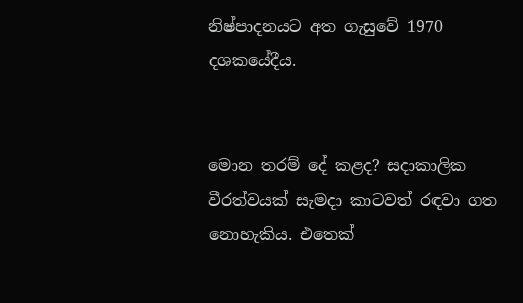නිෂ්පාදනයට අත ගැසුවේ 1970 දශකයේදීය.


මොන තරම් දේ කළද? සදාකාලික වීරත්වයක් සැමදා කාටවත් රඳවා ගත නොහැකිය. එතෙක්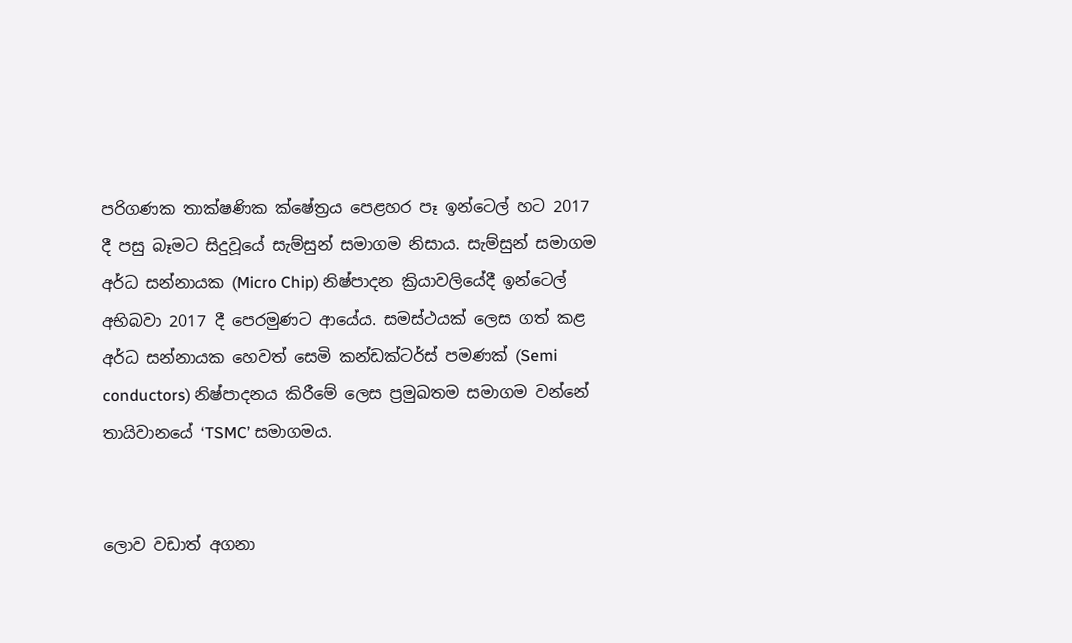පරිගණක තාක්ෂණික ක්ෂේත්‍රය පෙළහර පෑ ඉන්ටෙල් හට 2017 දී පසු බෑමට සිදුවූයේ සැම්සුන් සමාගම නිසාය. සැම්සුන් සමාගම අර්ධ සන්නායක (Micro Chip) නිෂ්පාදන ක්‍රියාවලියේදී ඉන්ටෙල් අභිබවා 2017 දී පෙරමුණට ආයේය. සමස්ථයක් ලෙස ගත් කළ අර්ධ සන්නායක හෙවත් සෙමි කන්ඩක්ටර්ස් පමණක් (Semi conductors) නිෂ්පාදනය කිරීමේ ලෙස ප්‍රමුඛතම සමාගම වන්නේ තායිවානයේ ‘TSMC’ සමාගමය.


ලොව වඩාත් අගනා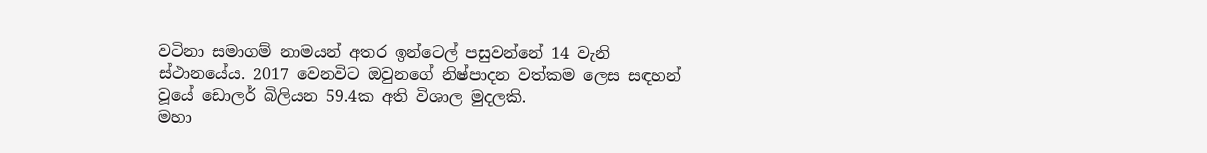වටිනා සමාගම් නාමයන් අතර ඉන්ටෙල් පසුවන්නේ 14 වැනි ස්ථානයේය. 2017 වෙනවිට ඔවුනගේ නිෂ්පාදන වත්කම ලෙස සඳහන් වූයේ ඩොලර් බිලියන 59.4ක අති විශාල මුදලකි.
මහා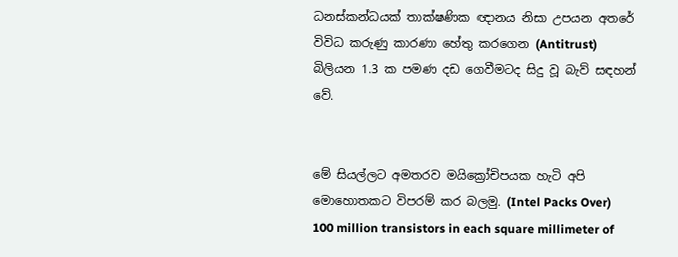ධනස්කන්ධයක් තාක්ෂණික ඥානය නිසා උපයන අතරේ විවිධ කරුණු කාරණා හේතු කරගෙන (Antitrust) බිලියන 1.3 ක පමණ දඩ ගෙවීමටද සිදු වූ බැව් සඳහන් වේ.


මේ සියල්ලට අමතරව මයික්‍රෝචිපයක හැටි අපි මොහොතකට විපරම් කර බලමු. (Intel Packs Over) 100 million transistors in each square millimeter of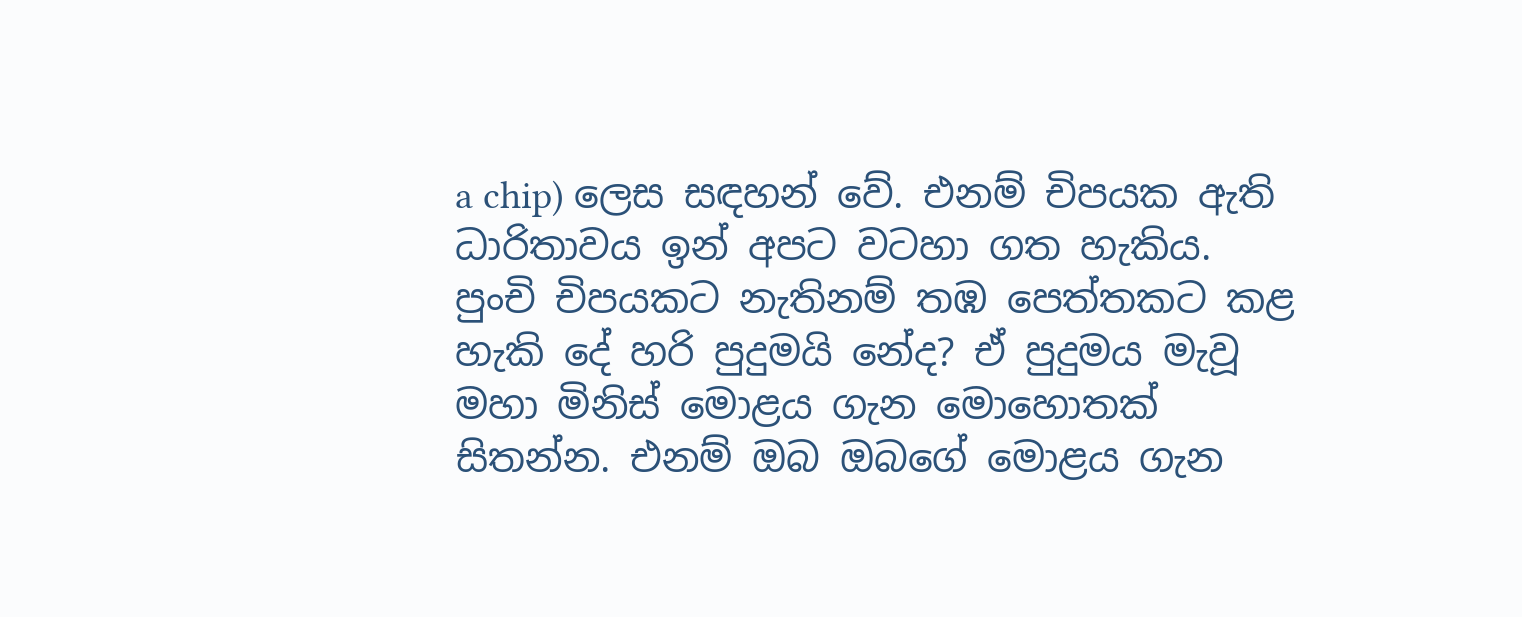a chip) ලෙස සඳහන් වේ. එනම් චිපයක ඇති ධාරිතාවය ඉන් අපට වටහා ගත හැකිය. පුංචි චිපයකට නැතිනම් තඹ පෙත්තකට කළ හැකි දේ හරි පුදුමයි නේද? ඒ පුදුමය මැවූ මහා මිනිස් මොළය ගැන මොහොතක් සිතන්න. එනම් ඔබ ඔබගේ මොළය ගැන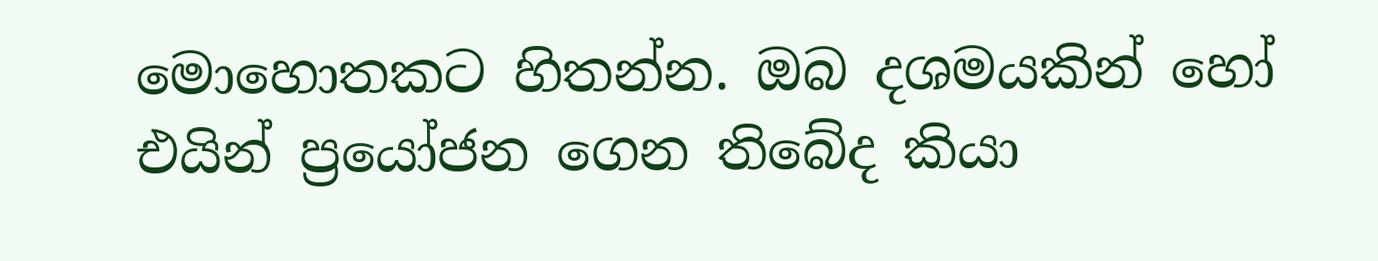මොහොතකට හිතන්න. ඔබ දශමයකින් හෝ එයින් ප්‍රයෝජන ගෙන තිබේද කියා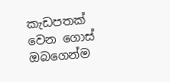කැඩපතක් වෙන ගොස් ඔබගෙන්ම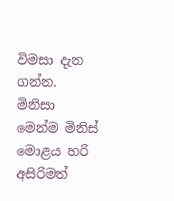විමසා දැන ගන්න. මිනිසා මෙන්ම මිනිස් මොළය හරි අසිරිමත්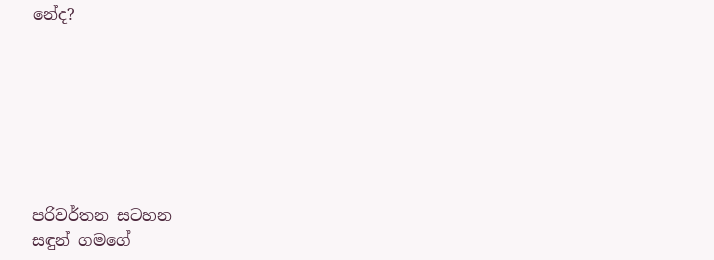නේද?







පරිවර්තන සටහන
සඳුන් ගමගේ